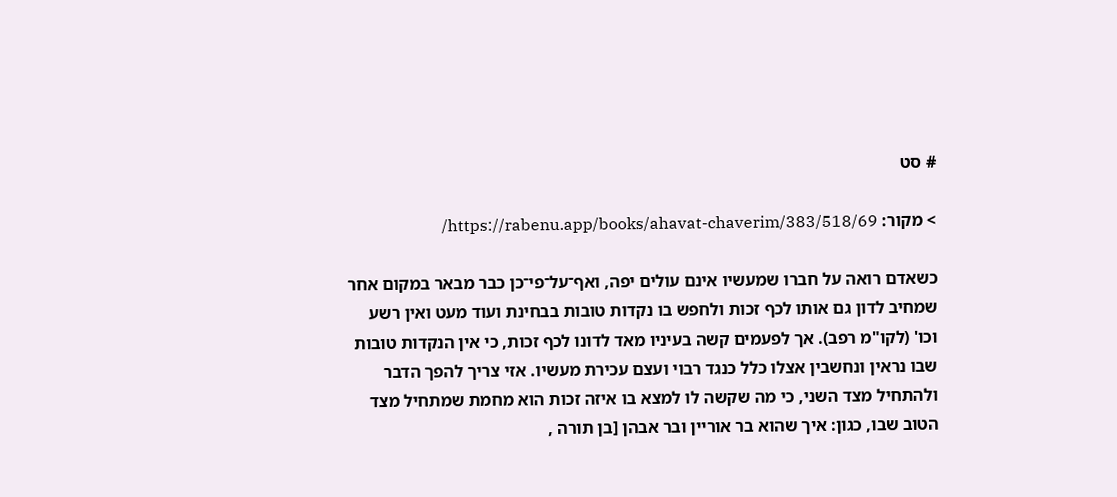# סט

> מקור: https://rabenu.app/books/ahavat-chaverim/383/518/69/

כשאדם רואה על חברו שמעשיו אינם עולים יפה, ואף־על־פי־כן כבר מבאר במקום אחר שמחיב לדון גם אותו לכף זכות ולחפש בו נקדות טובות בבחינת ועוד מעט ואין רשע וכו' (לקו"מ רפב). אך לפעמים קשה בעיניו מאד לדונו לכף זכות, כי אין הנקדות טובות שבו נראין ונחשבין אצלו כלל כנגד רבוי ועצם עכירת מעשיו. אזי צריך להפך הדבר ולהתחיל מצד השני, כי מה שקשה לו למצא בו איזה זכות הוא מחמת שמתחיל מצד הטוב שבו, כגון: איך שהוא בר אוריין ובר אבהן [בן תורה ,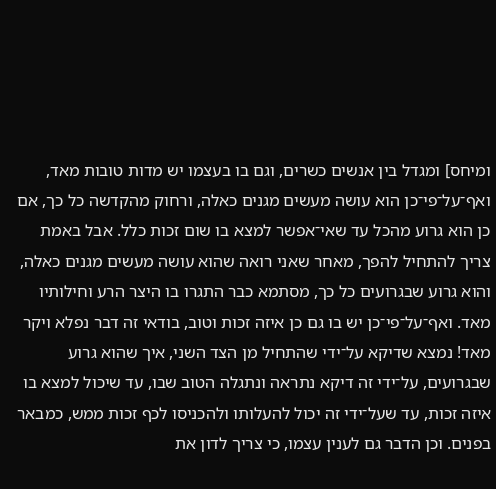ומיחס] ומגדל בין אנשים כשרים, וגם בו בעצמו יש מדות טובות מאד, ואף־על־פי־כן הוא עושה מעשים מגנים כאלה, ורחוק מהקדשה כל כך, אם כן הוא גרוע מהכל עד שאי־אפשר למצא בו שום זכות כלל. אבל באמת צריך להתחיל להפך, מאחר שאני רואה שהוא עושה מעשים מגנים כאלה, והוא גרוע שבגרועים כל כך, מסתמא כבר התגרו בו היצר הרע וחילותיו מאד. ואף־על־פי־כן יש בו גם כן איזה זכות וטוב, בודאי זה דבר נפלא ויקר מאד! נמצא שדיקא על־ידי שהתחיל מן הצד השני, איך שהוא גרוע שבגרועים, על־ידי זה דיקא נתראה ונתגלה הטוב שבו, עד שיכול למצא בו איזה זכות, עד שעל־ידי זה יכול להעלותו ולהכניסו לכף זכות ממש, כמבאר בפנים. וכן הדבר גם לענין עצמו, כי צריך לדון את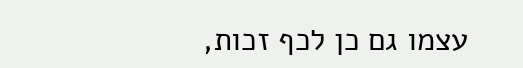עצמו גם כן לכף זכות,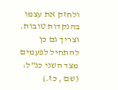ולחזק את עצמו בהנקדות טובות. וצריך גם כן להתחיל לפעמים מצד השני כנ"ל: (שם , כז.)